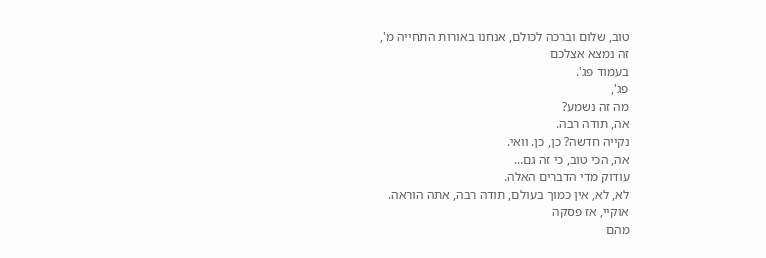טוב, שלום וברכה לכולם, אנחנו באורות התחייה מ',
זה נמצא אצלכם
בעמוד פג'.
פג',
מה זה נשמע?
אה, תודה רבה.
נקייה חדשה? כן, כן. וואי.
אה, הכי טוב, כי זה גם...
עודוק מדי הדברים האלה.
לא, לא, אין כמוך בעולם, תודה רבה, אתה הוראה.
אוקיי, אז פסקה
מהם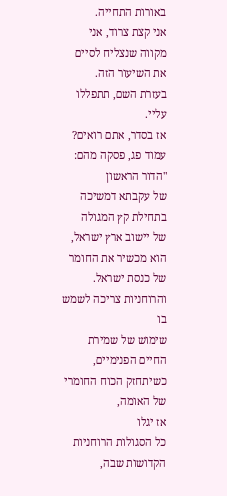באורות התחייה.
אני קצת צרוד, אני מקווה שנצליח לסיים את השיעור הזה.
בעזרת השם, תתפללו עליי.
אז בסדר, אתם רואים? עמוד פג, פסקה מהם: "הדור הראשון
של עקבתא דמשיכה
בתחילת קץ המגולה
של יישוב ארץ ישראל, הוא מכשיר את החומר של כנסת ישראל.
והרוחניות צריכה לשמש בו
שימוש של שמירת החיים הפנימיים,
כשיתחזק הכוח החומרי של האומה,
אז יגלו
כל הסגולות הרוחניות הקדושות שבה,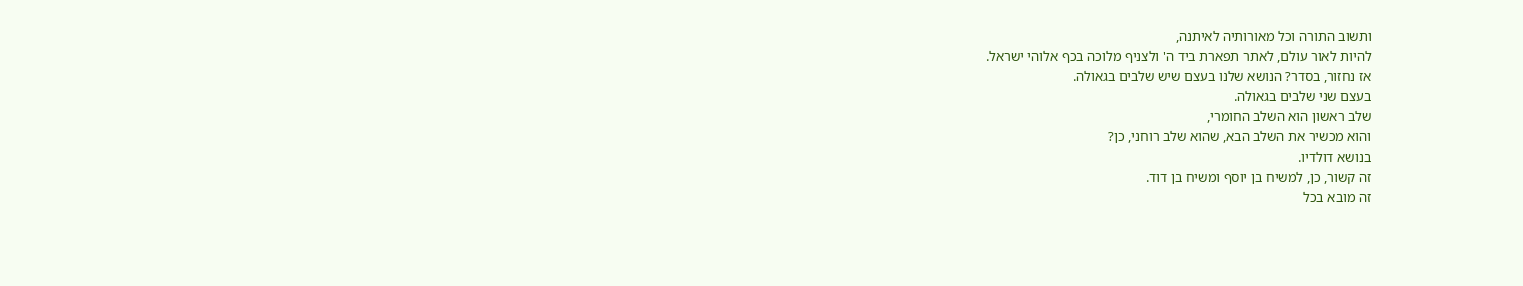ותשוב התורה וכל מאורותיה לאיתנה,
להיות לאור עולם, לאתר תפארת ביד ה' ולצניף מלוכה בכף אלוהי ישראל.
אז נחזור, בסדר? הנושא שלנו בעצם שיש שלבים בגאולה.
בעצם שני שלבים בגאולה.
שלב ראשון הוא השלב החומרי,
והוא מכשיר את השלב הבא, שהוא שלב רוחני, כן?
בנושא דולדיו.
זה קשור, כן, למשיח בן יוסף ומשיח בן דוד.
זה מובא בכל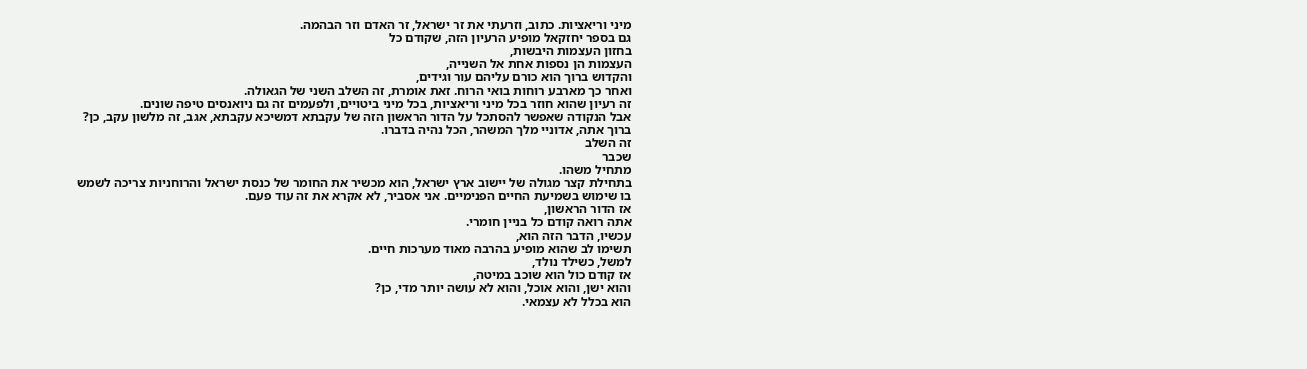מיני וריאציות. כתוב, וזרעתי את זר ישראל, זר האדם וזר הבהמה.
גם בספר יחזקאל מופיע הרעיון הזה, שקודם כל
בחזון העצמות היבשות,
העצמות הן נספות אחת אל השנייה,
והקדוש ברוך הוא כורם עליהם עור וגידים,
ואחר כך מארבע רוחות בואי הרוח. זאת אומרת, זה השלב השני של הגאולה.
זה רעיון שהוא חוזר בכל מיני וריאציות, בכל מיני ביטויים, ולפעמים זה גם ניואנסים טיפה שונים.
אבל הנקודה שאפשר להסתכל על הדור הראשון הזה של עקבתא דמשיכא עקבתא, אגב, זה מלשון עקב, כן?
ברוך אתה, אדוניי מלך המשהר, הכל נהיה בדברו.
זה השלב
שכבר
מתחיל משהו.
בתחילת קצר מגולה של יישוב ארץ ישראל, הוא מכשיר את החומר של כנסת ישראל והרוחניות צריכה לשמש בו שימוש בשמיעת החיים הפנימיים. אני אסביר, לא אקרא את זה עוד פעם.
אז הדור הראשון,
אתה רואה קודם כל בניין חומרי.
עכשיו, הדבר הזה הוא,
תשימו לב שהוא מופיע בהרבה מאוד מערכות חיים.
למשל, כשילד נולד,
אז קודם כול הוא שוכב במיטה,
והוא ישן, והוא אוכל, והוא לא עושה יותר מדי, כן?
הוא בכלל לא עצמאי.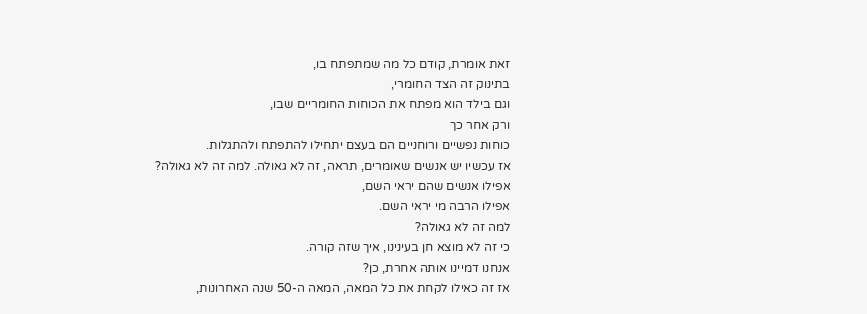זאת אומרת, קודם כל מה שמתפתח בו,
בתינוק זה הצד החומרי,
וגם בילד הוא מפתח את הכוחות החומריים שבו,
ורק אחר כך
כוחות נפשיים ורוחניים הם בעצם יתחילו להתפתח ולהתגלות.
אז עכשיו יש אנשים שאומרים, תראה, זה לא גאולה. למה זה לא גאולה?
אפילו אנשים שהם יראי השם,
אפילו הרבה מי יראי השם.
למה זה לא גאולה?
כי זה לא מוצא חן בעינינו, איך שזה קורה.
אנחנו דמיינו אותה אחרת, כן?
אז זה כאילו לקחת את כל המאה, המאה ה-50 שנה האחרונות,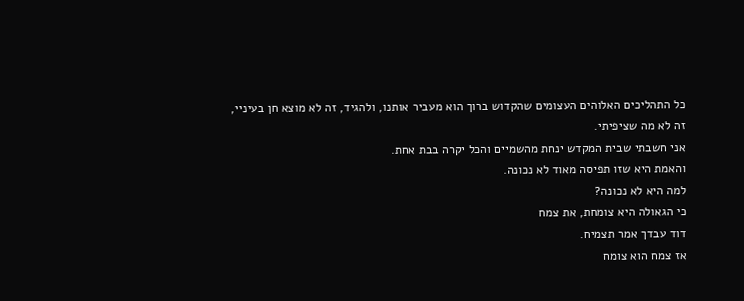כל התהליכים האלוהים העצומים שהקדוש ברוך הוא מעביר אותנו, ולהגיד, זה לא מוצא חן בעיניי,
זה לא מה שציפיתי.
אני חשבתי שבית המקדש ינחת מהשמיים והכל יקרה בבת אחת.
והאמת היא שזו תפיסה מאוד לא נכונה.
למה היא לא נכונה?
כי הגאולה היא צומחת, את צמח
דוד עבדך אמר תצמיח.
אז צמח הוא צומח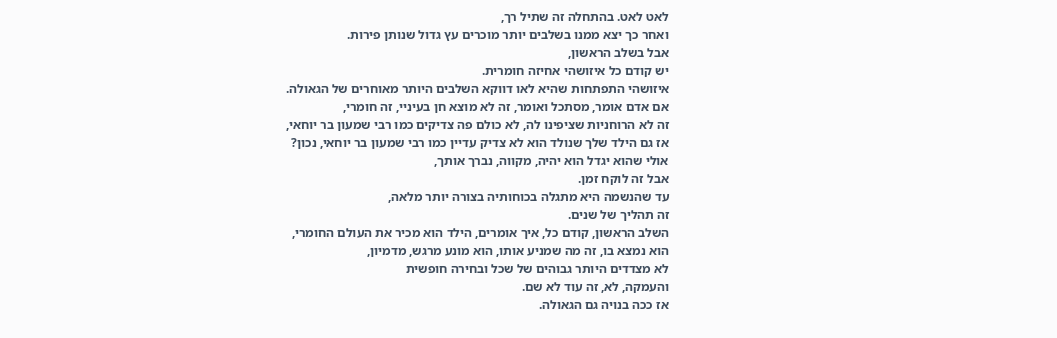לאט לאט. בהתחלה זה שתיל רך,
ואחר כך יצא ממנו בשלבים יותר מוכרים עץ גדול שנותן פירות.
אבל בשלב הראשון,
יש קודם כל איזושהי אחיזה חומרית.
איזושהי התפתחות שהיא לאו דווקא השלבים היותר מאוחרים של הגאולה.
אם אדם אומר, מסתכל ואומר, זה לא מוצא חן בעיניי, זה חומרי,
זה לא הרוחניות שציפינו לה, לא כולם פה צדיקים כמו רבי שמעון בר יוחאי,
אז גם הילד שלך שנולד הוא לא צדיק עדיין כמו רבי שמעון בר יוחאי, נכון?
אולי שהוא יגדל הוא יהיה, מקווה, נברך אותך,
אבל זה לוקח זמן.
עד שהנשמה היא מתגלה בכוחותיה בצורה יותר מלאה,
זה תהליך של שנים.
השלב הראשון, קודם כל, איך אומרים, הילד הוא מכיר את העולם החומרי,
הוא נמצא בו, זה מה שמניע אותו, הוא מונע מרגש, מדמיון,
לא מצדדים היותר גבוהים של שכל ובחירה חופשית
והעמקה, לא, זה עוד לא שם.
אז ככה בנויה גם הגאולה.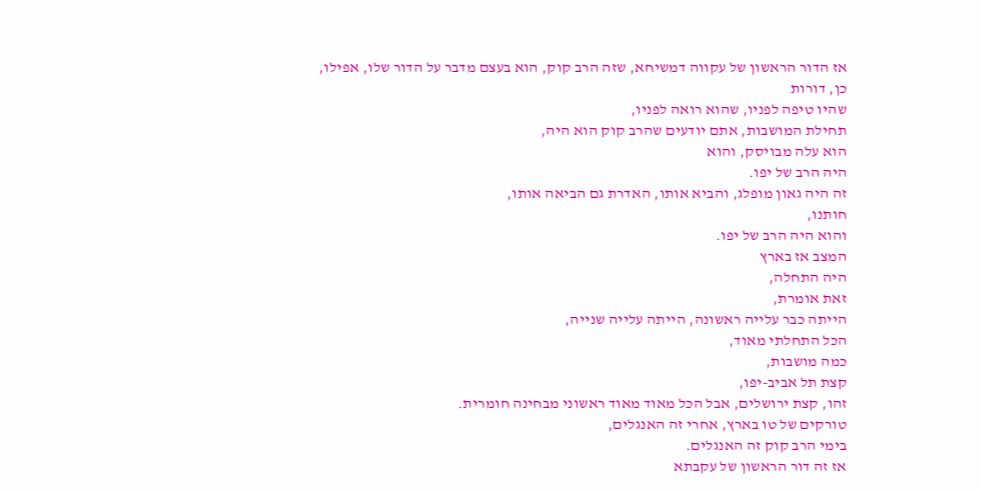אז הדור הראשון של עקווה דמשיחא, שזה הרב קוק, הוא בעצם מדבר על הדור שלו, אפילו,
כן, דורות
שהיו טיפה לפניו, שהוא רואה לפניו,
תחילת המושבות, אתם יודעים שהרב קוק הוא היה,
הוא עלה מבויסק, והוא
היה הרב של יפו.
זה היה גאון מופלג, והביא אותו, האדרת גם הביאה אותו,
חותנו,
והוא היה הרב של יפו.
המצב אז בארץ
היה התחלה,
זאת אומרת,
הייתה כבר עלייה ראשונה, הייתה עלייה שנייה,
הכל התחלתי מאוד,
כמה מושבות,
קצת תל אביב-יפו,
זהו, קצת ירושלים, אבל הכל מאוד מאוד ראשוני מבחינה חומרית.
טורקים של טו בארץ, אחרי זה האנגלים,
בימי הרב קוק זה האנגלים.
אז זה דור הראשון של עקבתא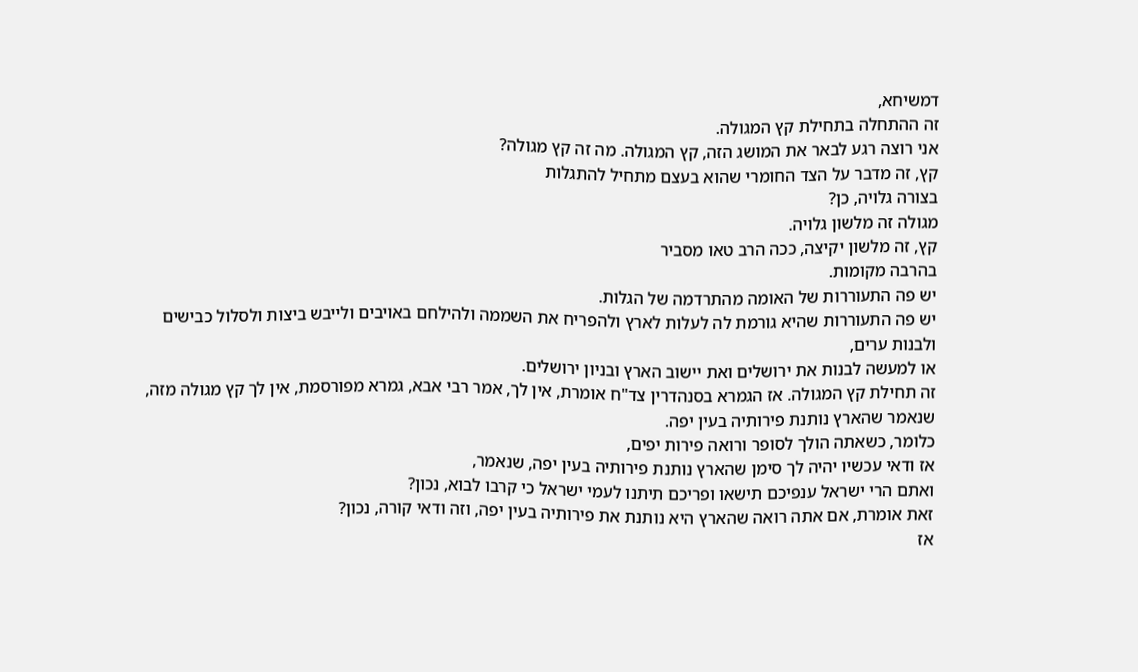דמשיחא,
זה ההתחלה בתחילת קץ המגולה.
אני רוצה רגע לבאר את המושג הזה, קץ המגולה. מה זה קץ מגולה?
קץ, זה מדבר על הצד החומרי שהוא בעצם מתחיל להתגלות
בצורה גלויה, כן?
מגולה זה מלשון גלויה.
קץ, זה מלשון יקיצה, ככה הרב טאו מסביר
בהרבה מקומות.
יש פה התעוררות של האומה מהתרדמה של הגלות.
יש פה התעוררות שהיא גורמת לה לעלות לארץ ולהפריח את השממה ולהילחם באויבים ולייבש ביצות ולסלול כבישים ולבנות ערים,
או למעשה לבנות את ירושלים ואת יישוב הארץ ובניון ירושלים.
זה תחילת קץ המגולה. אז הגמרא בסנהדרין צד"ח אומרת, אין לך, אמר רבי אבא, גמרא מפורסמת, אין לך קץ מגולה מזה,
שנאמר שהארץ נותנת פירותיה בעין יפה.
כלומר, כשאתה הולך לסופר ורואה פירות יפים,
אז ודאי עכשיו יהיה לך סימן שהארץ נותנת פירותיה בעין יפה, שנאמר,
ואתם הרי ישראל ענפיכם תישאו ופריכם תיתנו לעמי ישראל כי קרבו לבוא, נכון?
זאת אומרת, אם אתה רואה שהארץ היא נותנת את פירותיה בעין יפה, וזה ודאי קורה, נכון?
אז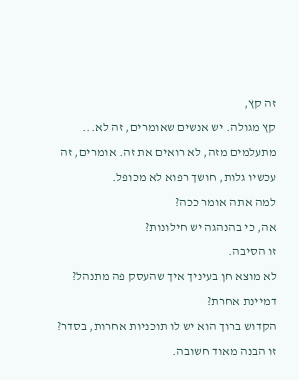זה קץ,
קץ מגולה. יש אנשים שאומרים, זה לא...
מתעלמים מזה, לא רואים את זה. אומרים, זה עכשיו גלות, חושך רפוא לא מכופל.
למה אתה אומר ככה?
אה, כי בהנהגה יש חילונות?
זו הסיבה.
לא מוצא חן בעיניך איך שהעסק פה מתנהל?
דמיינת אחרת?
הקדוש ברוך הוא יש לו תוכניות אחרות, בסדר? זו הבנה מאוד חשובה.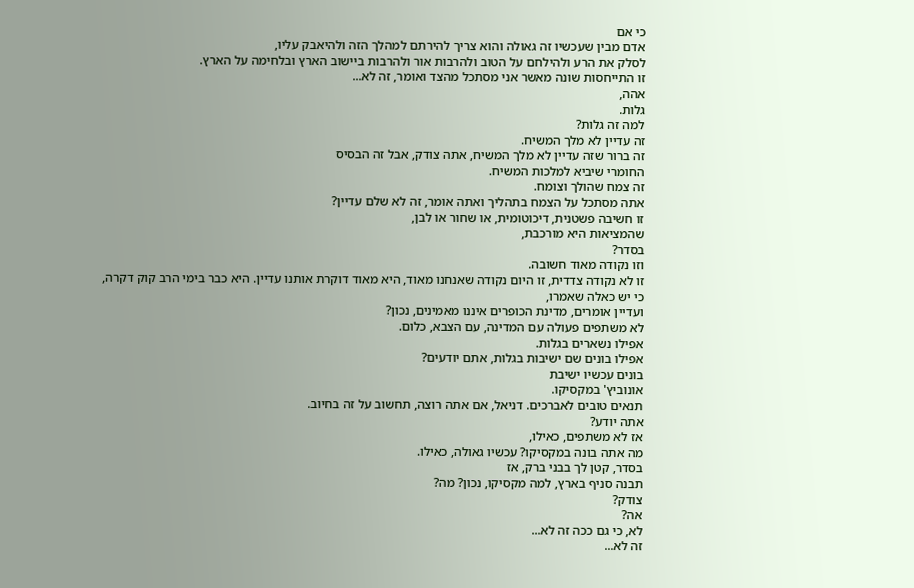כי אם
אדם מבין שעכשיו זה גאולה והוא צריך להירתם למהלך הזה ולהיאבק עליו,
לסלק את הרע ולהילחם על הטוב ולהרבות אור ולהרבות ביישוב הארץ ובלחימה על הארץ.
זו התייחסות שונה מאשר אני מסתכל מהצד ואומר, זה לא...
אהה,
גלות.
למה זה גלות?
זה עדיין לא מלך המשיח.
זה ברור שזה עדיין לא מלך המשיח, אתה צודק, אבל זה הבסיס
החומרי שיביא למלכות המשיח.
זה צמח שהולך וצומח.
אתה מסתכל על הצמח בתהליך ואתה אומר, זה לא שלם עדיין?
זו חשיבה פשטנית, דיכוטומית, או שחור או לבן,
שהמציאות היא מורכבת,
בסדר?
וזו נקודה מאוד חשובה.
זו לא נקודה צדדית, זו היום נקודה שאנחנו מאוד, היא מאוד דוקרת אותנו עדיין. היא כבר בימי הרב קוק דקרה, כי יש כאלה שאמרו,
ועדיין אומרים, מדינת הכופרים איננו מאמינים, נכון?
לא משתפים פעולה עם המדינה, עם הצבא, כלום.
אפילו נשארים בגלות.
אפילו בונים שם ישיבות בגלות, אתם יודעים?
בונים עכשיו ישיבת
אונוביץ' במקסיקו.
תנאים טובים לאברכים. דניאל, אם אתה רוצה, תחשוב על זה בחיוב.
אתה יודע?
אז לא משתפים, כאילו,
מה אתה בונה במקסיקו? עכשיו גאולה, כאילו.
בסדר, קטן לך בבני ברק, אז
תבנה סניף בארץ, למה מקסיקו, נכון? מה?
צודק?
אה?
לא, כי גם ככה זה לא...
זה לא...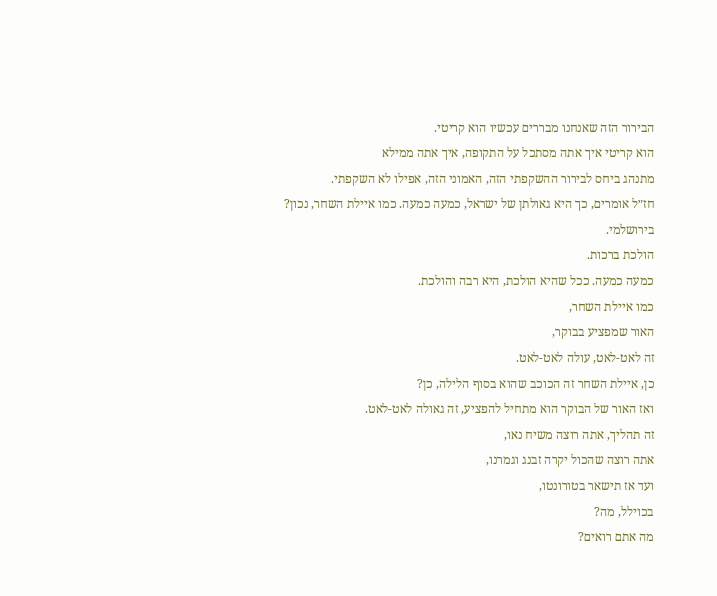הבירור הזה שאנחנו מבררים עכשיו הוא קריטי.
הוא קריטי איך אתה מסתכל על התקופה, איך אתה ממילא
מתנהג ביחס לבירור ההשקפתי הזה, האמוני הזה, אפילו לא השקפתי.
חז״ל אומרים, כך היא גאולתן של ישראל, כמעה כמעה. כמו איילת השחר, נכון? בירושלמי.
הולכת ברכות.
כמעה כמעה. ככל שהיא הולכת, היא רבה והולכת.
כמו איילת השחר,
האור שמפציע בבוקר,
זה לאט-לאט, עולה לאט-לאט.
כן, איילת השחר זה הכוכב שהוא בסוף הלילה, כן?
ואז האור של הבוקר הוא מתחיל להפציע, זה גאולה לאט-לאט.
זה תהליך, אתה רוצה משיח נאו,
אתה רוצה שהכול יקרה זבנג וגמרנו,
ועד אז תישאר בטורונטו,
בכוילל, מה?
מה אתם רואים?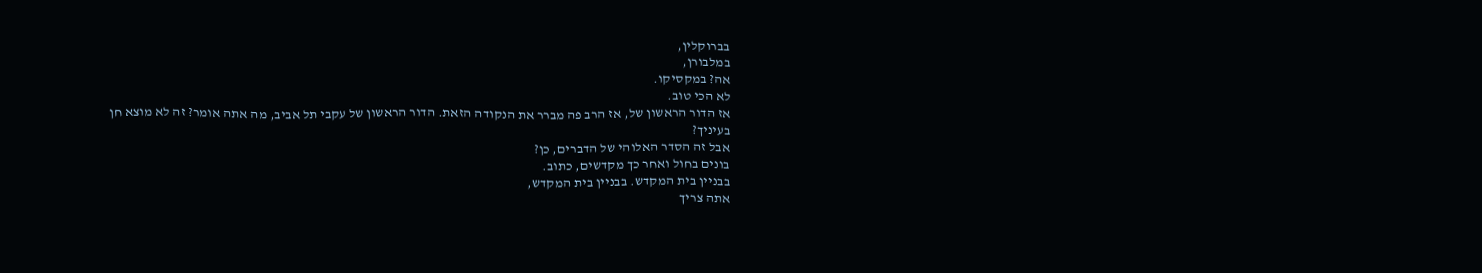בברוקלין,
במלבורן,
אה? במקסיקו.
לא הכי טוב.
אז הדור הראשון של, אז הרב פה מברר את הנקודה הזאת. הדור הראשון של עקבי תל אביב, מה אתה אומר? זה לא מוצא חן בעיניך?
אבל זה הסדר האלוהי של הדברים, כן?
בונים בחול ואחר כך מקדשים, כתוב.
בבניין בית המקדש. בבניין בית המקדש,
אתה צריך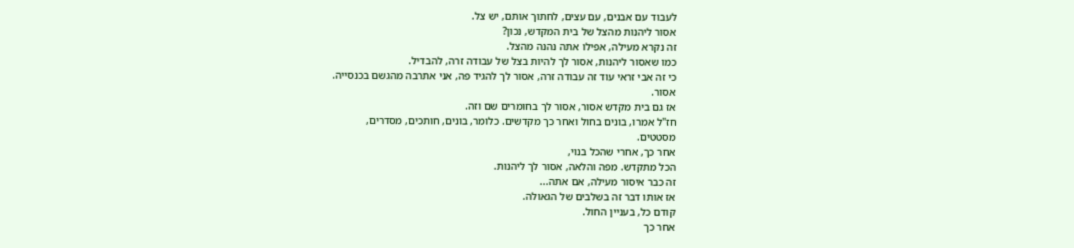לעבוד עם אבנים, עם עצים, לחתוך אותם, יש צל.
אסור ליהנות מהצל של בית המקדש, נכון?
זה נקרא מעילה, אפילו אתה נהנה מהצל.
כמו שאסור ליהנות, אסור לך להיות בצל של עבודה זרה, להבדיל.
כי זה אבי זראי עוד זה עבודה זרה, אסור לך להגיד פה, אני אתרבה מהגשם בכנסייה.
אסור.
אז גם בית מקדש אסור, אסור לך בחומרים שם וזה.
חז"ל אמרו, בונים בחול ואחר כך מקדשים. כלומר, בונים, חותכים, מסדרים,
מסטטים.
אחר כך, אחרי שהכל בנוי,
הכל מתקדש. מפה והלאה, אסור לך ליהנות.
זה כבר איסור מעילה, אם אתה...
אז אותו דבר זה בשלבים של הגאולה.
קודם כל, בעניין החול.
אחר כך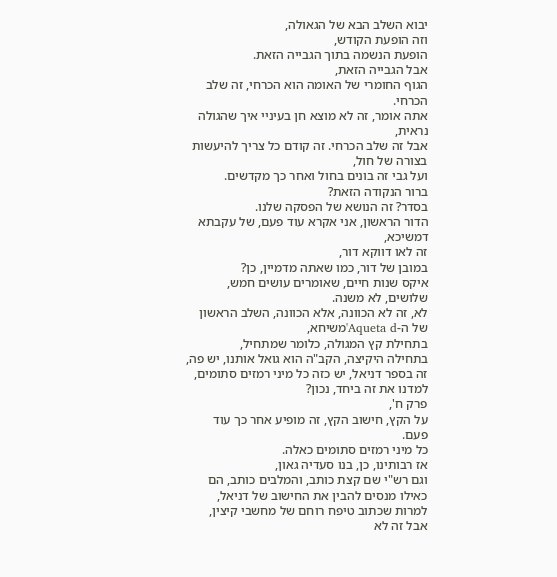יבוא השלב הבא של הגאולה,
וזה הופעת הקודש,
הופעת הנשמה בתוך הגבייה הזאת.
אבל הגבייה הזאת,
הגוף החומרי של האומה הוא הכרחי, זה שלב הכרחי.
אתה אומר, זה לא מוצא חן בעיניי איך שהגולה נראית,
אבל זה שלב הכרחי. זה קודם כל צריך להיעשות בצורה של חול,
ועל גבי זה בונים בחול ואחר כך מקדשים.
ברור הנקודה הזאת?
בסדר? זה הנושא של הפסקה שלנו.
הדור הראשון, אני אקרא עוד פעם, של עקבתא דמשיכא,
זה לאו דווקא דור,
במובן של דור, כמו שאתה מדמיין, כן?
איקס שנות חיים, שאומרים עושים חמש, שלושים, לא משנה.
לא, זה לא הכוונה, אלא הכוונה, השלב הראשון
של ה-Aqueta d'משיחא,
בתחילת קץ המגולה, כלומר שמתחיל,
בתחילה היקיצה, הקב"ה הוא גואל אותנו, יש פה,
זה בספר דניאל, יש כזה כל מיני רמזים סתומים, למדנו את זה ביחד, נכון?
פרק ח',
על הקץ, חישוב הקץ, זה מופיע אחר כך עוד פעם.
כל מיני רמזים סתומים כאלה.
אז רבותינו, כן, בנו סעדיה גאון,
וגם רש"י שם קצת כותב, והמלבים כותב, הם כאילו מנסים להבין את החישוב של דניאל,
למרות שכתוב טיפח רוחם של מחשבי קיצין,
אבל זה לא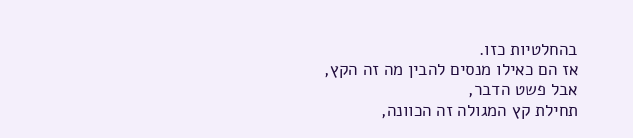בהחלטיות כזו.
אז הם כאילו מנסים להבין מה זה הקץ, אבל פשט הדבר,
תחילת קץ המגולה זה הכוונה,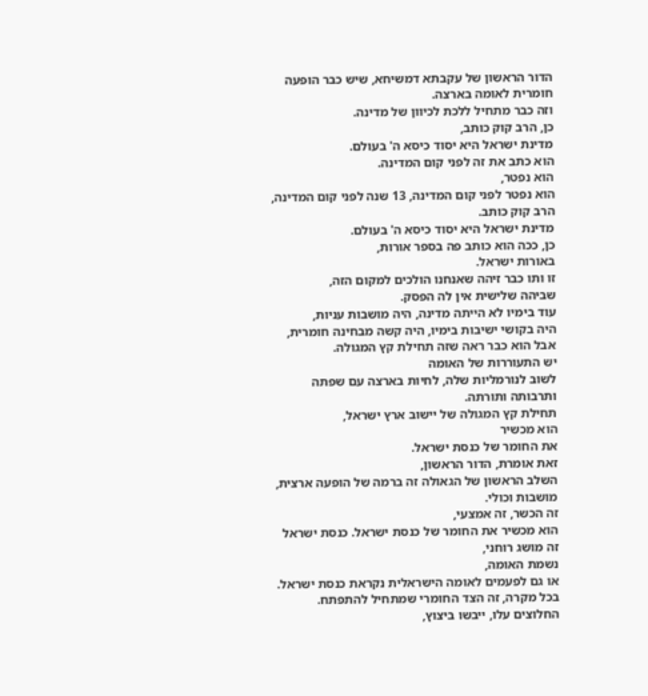הדור הראשון של עקבתא דמשיחא, שיש כבר הופעה חומרית לאומה בארצה.
וזה כבר מתחיל ללכת לכיוון של מדינה.
כן, הרב קוק כותב,
מדינת ישראל היא יסוד כיסא ה' בעולם.
הוא כתב את זה לפני קום המדינה.
הוא נפטר,
הוא נפטר לפני קום המדינה, 13 שנה לפני קום המדינה, הרב קוק כותב.
מדינת ישראל היא יסוד כיסא ה' בעולם.
כן, ככה הוא כותב פה בספר אורות,
באורות ישראל.
זו ותו כבר זיהה שאנחנו הולכים למקום הזה,
שביהה שלישית אין לה הפסק.
עוד בימיו לא הייתה מדינה, היה מושבות עניות,
היה בקושי ישיבות בימיו, היה קשה מבחינה חומרית,
אבל הוא כבר ראה שזה תחילת קץ המגולה.
יש התעוררות של האומה
לשוב לנורמליות שלה, לחיות בארצה עם שפתה ותרבותה ותורתה.
תחילת קץ המגולה של יישוב ארץ ישראל,
הוא מכשיר
את החומר של כנסת ישראל.
זאת אומרת, הדור הראשון,
השלב הראשון של הגאולה זה ברמה של הופעה ארצית,
מושבות וכולי.
זה הכשר, זה אמצעי,
הוא מכשיר את החומר של כנסת ישראל. כנסת ישראל זה מושג רוחני,
נשמת האומה,
או גם לפעמים לאומה הישראלית נקראת כנסת ישראל.
בכל מקרה, זה הצד החומרי שמתחיל להתפתח.
החלוצים עלו, ייבשו ביצוץ,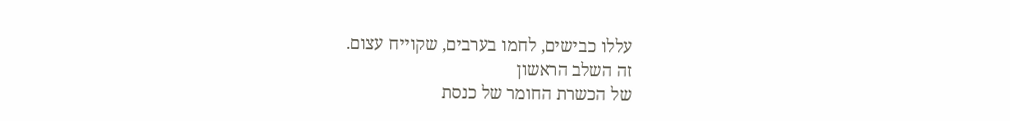עללו כבישים, לחמו בערבים, שקוייח עצום.
זה השלב הראשון
של הכשרת החומר של כנסת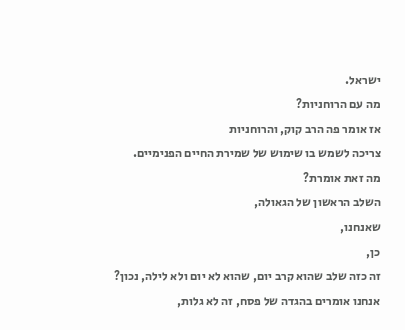ישראל.
מה עם הרוחניות?
אז אומר פה הרב קוק, והרוחניות
צריכה לשמש בו שימוש של שמירת החיים הפנימיים.
מה זאת אומרת?
השלב הראשון של הגאולה,
שאנחנו,
כן,
זה כזה שלב שהוא קרב יום, שהוא לא יום ולא לילה, נכון?
אנחנו אומרים בהגדה של פסח, זה לא גלות,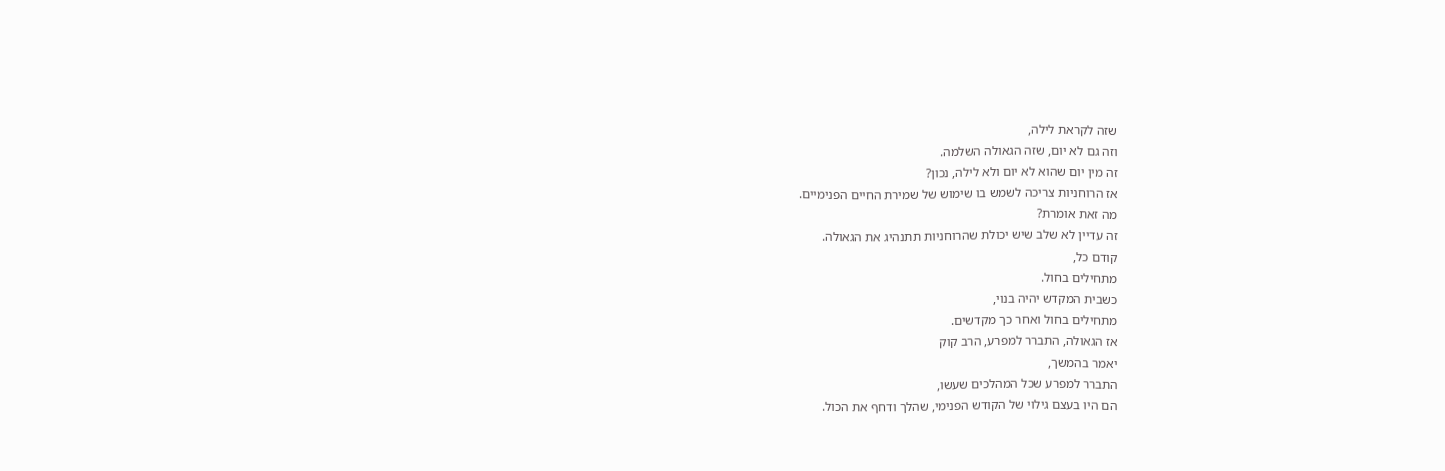שזה לקראת לילה,
וזה גם לא יום, שזה הגאולה השלמה.
זה מין יום שהוא לא יום ולא לילה, נכון?
אז הרוחניות צריכה לשמש בו שימוש של שמירת החיים הפנימיים.
מה זאת אומרת?
זה עדיין לא שלב שיש יכולת שהרוחניות תתנהיג את הגאולה.
קודם כל,
מתחילים בחול.
כשבית המקדש יהיה בנוי,
מתחילים בחול ואחר כך מקדשים.
אז הגאולה, התברר למפרע, הרב קוק
יאמר בהמשך,
התברר למפרע שכל המהלכים שעשו,
הם היו בעצם גילוי של הקודש הפנימי, שהלך ודחף את הכול.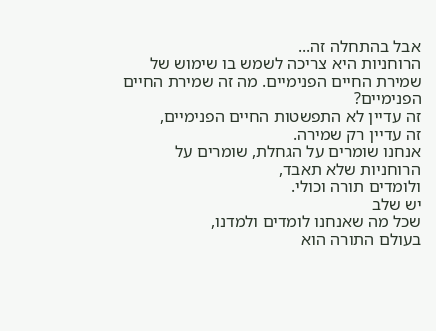אבל בהתחלה זה...
הרוחניות היא צריכה לשמש בו שימוש של שמירת החיים הפנימיים. מה זה שמירת החיים הפנימיים?
זה עדיין לא התפשטות החיים הפנימיים,
זה עדיין רק שמירה.
אנחנו שומרים על הגחלת, שומרים על הרוחניות שלא תאבד,
ולומדים תורה וכולי.
יש שלב
שכל מה שאנחנו לומדים ולמדנו,
בעולם התורה הוא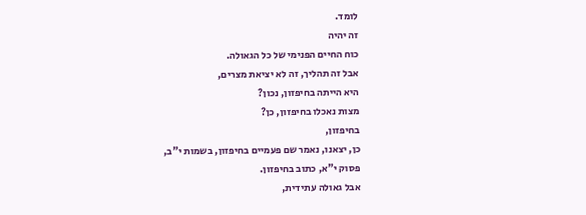לומד.
זה יהיה
כוח החיים הפנימי של כל הגאולה.
אבל זה תהליך, זה לא יציאת מצרים,
היא הייתה בחיפזון, נכון?
מצות נאכלו בחיפזון, כן?
בחיפזון,
כן, יצאנו, נאמר שם פעמיים בחיפזון, בשמות י"ב,
פסוק י"א, כתוב בחיפזון.
אבל גאולה עתידית,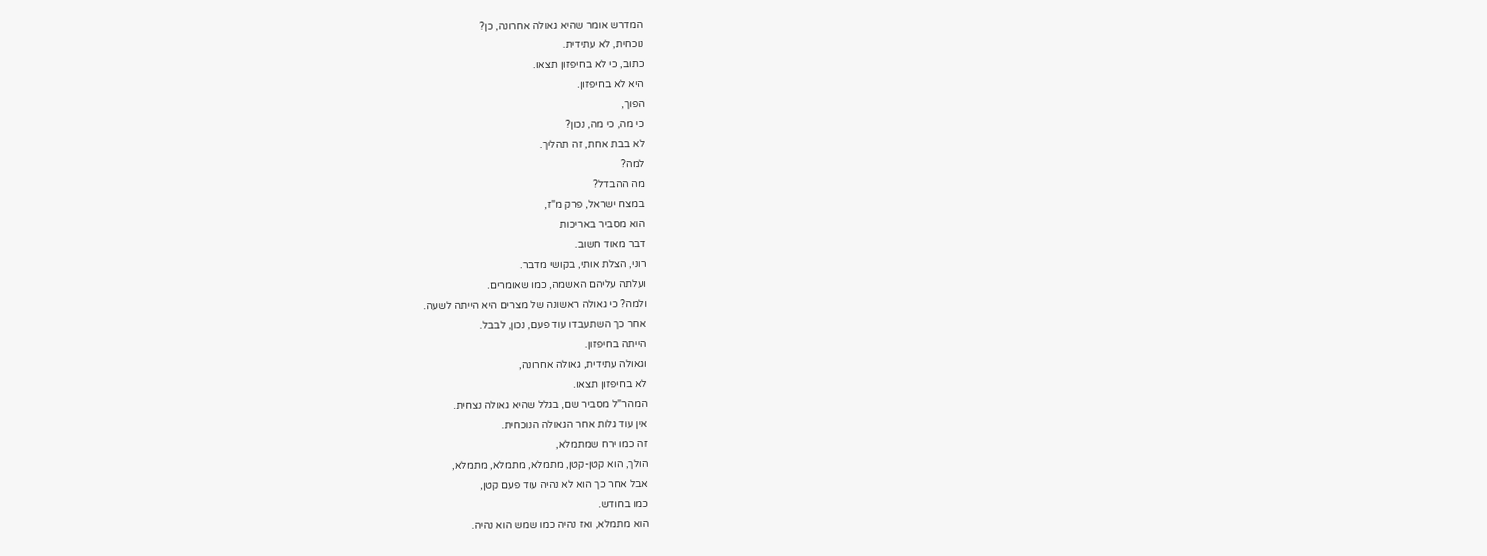המדרש אומר שהיא גאולה אחרונה, כן?
נוכחית, לא עתידית.
כתוב, כי לא בחיפזון תצאו.
היא לא בחיפזון.
הפוך,
כי מה, כי מה, נכון?
לא בבת אחת, זה תהליך.
למה?
מה ההבדל?
במצח ישראל, פרק מ"ז,
הוא מסביר באריכות
דבר מאוד חשוב.
רוני, הצלת אותי, בקושי מדבר.
ועלתה עליהם האשמה, כמו שאומרים.
ולמה? כי גאולה ראשונה של מצרים היא הייתה לשעה.
אחר כך השתעבדו עוד פעם, נכון, לבבל.
הייתה בחיפזון.
וגאולה עתידית, גאולה אחרונה,
לא בחיפזון תצאו.
המהר"ל מסביר שם, בגלל שהיא גאולה נצחית.
אין עוד גלות אחר הגאולה הנוכחית.
זה כמו ירח שמתמלא,
הולך, הוא קטן-קטן, מתמלא, מתמלא, מתמלא,
אבל אחר כך הוא לא נהיה עוד פעם קטן,
כמו בחודש.
הוא מתמלא, ואז נהיה כמו שמש הוא נהיה.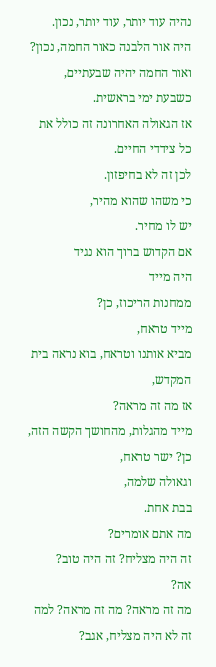נהיה עוד יותר, עוד יותר, נכון.
היה אור הלבנה כאור החמה, נכון?
ואור החמה יהיה שבעתיים, כשבעת ימי בראשית.
אז הגאולה האחרונה זה כולל את כל צידדי החיים.
לכן זה לא בחיפזון.
כי משהו שהוא מהיר,
יש לו מחיר.
אם הקדוש ברוך הוא נגיד
היה מייד
ממחנות הריכוז, כן?
מייד טראח,
מביא אותנו וטראח, בוא נראה בית המקדש,
אז מה זה מראה?
מייד מהגלות, מהחושך הקשה הזה, כן? ישר טראח,
וגאולה שלמה,
בבת אחת.
מה אתם אומרים?
זה היה מצליח? זה היה טוב?
אה?
מה זה מראה? מה זה מראה? למה זה לא היה מצליח, אגב?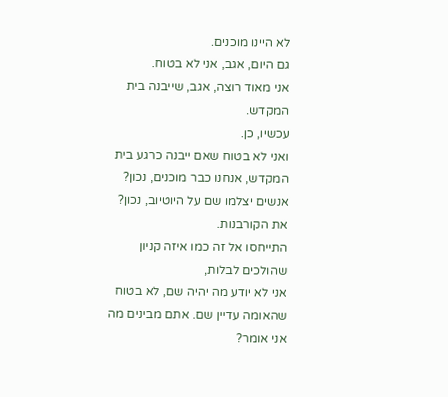לא היינו מוכנים.
גם היום, אגב, אני לא בטוח.
אני מאוד רוצה, אגב, שייבנה בית המקדש.
עכשיו, כן.
ואני לא בטוח שאם ייבנה כרגע בית המקדש, אנחנו כבר מוכנים, נכון?
אנשים יצלמו שם על היוטיוב, נכון? את הקורבנות.
התייחסו אל זה כמו איזה קניון שהולכים לבלות,
אני לא יודע מה יהיה שם, לא בטוח שהאומה עדיין שם. אתם מבינים מה אני אומר?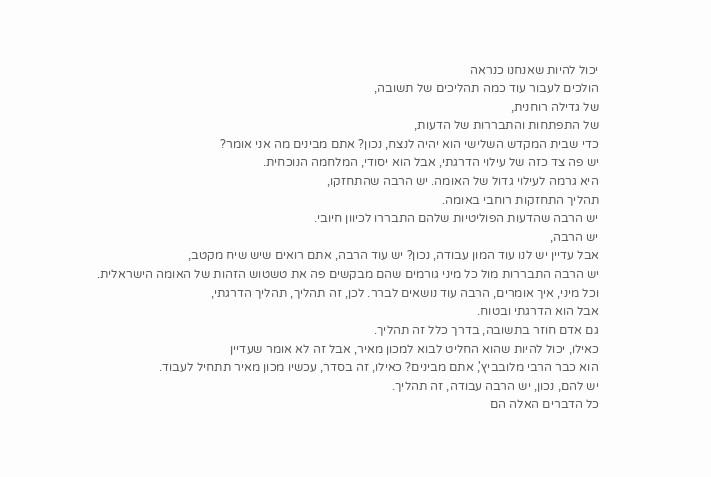יכול להיות שאנחנו כנראה
הולכים לעבור עוד כמה תהליכים של תשובה,
של גדילה רוחנית,
של התפתחות והתבררות של הדעות,
כדי שבית המקדש השלישי הוא יהיה לנצח, נכון? אתם מבינים מה אני אומר?
יש פה צד כזה של עילוי הדרגתי, אבל הוא יסודי, המלחמה הנוכחית.
היא גרמה לעילוי גדול של האומה. יש הרבה שהתחזקו,
תהליך התחזקות רוחבי באומה.
יש הרבה שהדעות הפוליטיות שלהם התבררו לכיוון חיובי.
יש הרבה,
אבל עדיין יש לנו עוד המון עבודה, נכון? יש עוד הרבה, אתם רואים שיש שיח מקטב,
יש הרבה התבררות מול כל מיני גורמים שהם מבקשים פה את טשטוש הזהות של האומה הישראלית.
וכל מיני, איך אומרים, הרבה עוד נושאים לברר. לכן, זה תהליך, תהליך הדרגתי,
אבל הוא הדרגתי ובטוח.
גם אדם חוזר בתשובה, בדרך כלל זה תהליך.
כאילו, יכול להיות שהוא החליט לבוא למכון מאיר, אבל זה לא אומר שעדיין
הוא כבר הרבי מלובביץ', אתם מבינים? כאילו, זה בסדר, עכשיו מכון מאיר תתחיל לעבוד.
יש להם, נכון, יש הרבה עבודה, זה תהליך.
כל הדברים האלה הם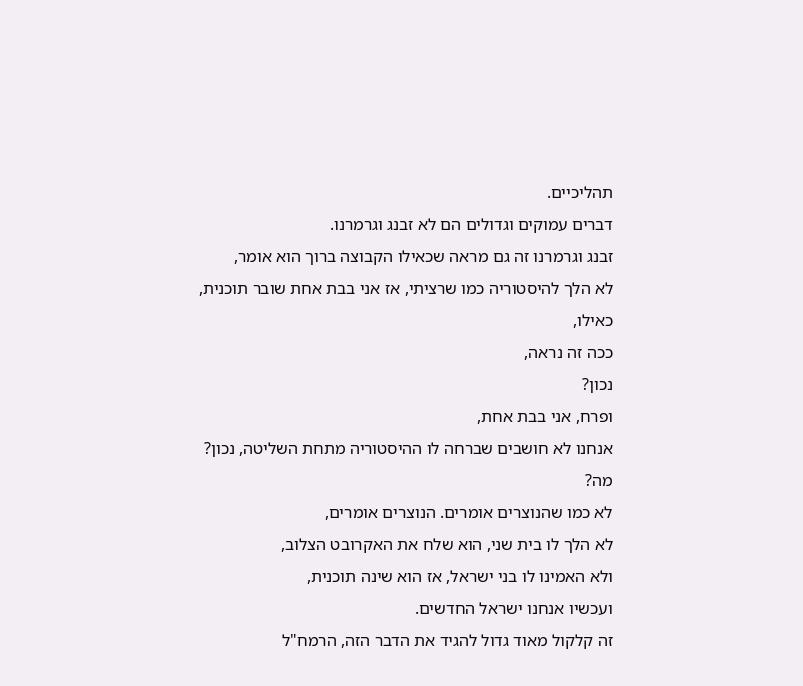תהליכיים.
דברים עמוקים וגדולים הם לא זבנג וגרמרנו.
זבנג וגרמרנו זה גם מראה שכאילו הקבוצה ברוך הוא אומר,
לא הלך להיסטוריה כמו שרציתי, אז אני בבת אחת שובר תוכנית,
כאילו,
ככה זה נראה,
נכון?
ופרח, אני בבת אחת,
אנחנו לא חושבים שברחה לו ההיסטוריה מתחת השליטה, נכון?
מה?
לא כמו שהנוצרים אומרים. הנוצרים אומרים,
לא הלך לו בית שני, הוא שלח את האקרובט הצלוב,
ולא האמינו לו בני ישראל, אז הוא שינה תוכנית,
ועכשיו אנחנו ישראל החדשים.
זה קלקול מאוד גדול להגיד את הדבר הזה, הרמח"ל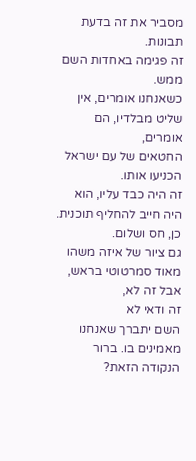מסביר את זה בדעת תבונות.
זה פגימה באחדות השם ממש.
כשאנחנו אומרים, אין שליט מבלדיו, הם אומרים,
החטאים של עם ישראל הכניעו אותו.
זה היה כבד עליו, הוא היה חייב להחליף תוכנית.
כן, חס ושלום.
גם ציור של איזה משהו מאוד סמרטוטי בראש,
אבל זה לא,
זה ודאי לא
השם יתברך שאנחנו מאמינים בו. ברור הנקודה הזאת?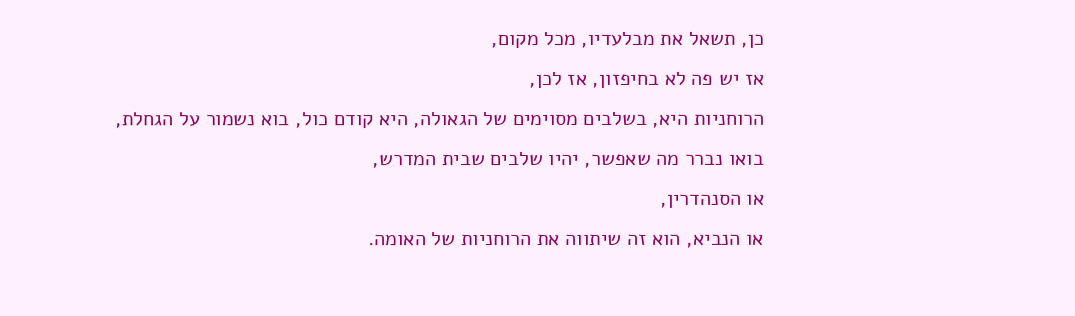כן, תשאל את מבלעדיו, מכל מקום,
אז יש פה לא בחיפזון, אז לכן,
הרוחניות היא, בשלבים מסוימים של הגאולה, היא קודם כול, בוא נשמור על הגחלת,
בואו נברר מה שאפשר, יהיו שלבים שבית המדרש,
או הסנהדרין,
או הנביא, הוא זה שיתווה את הרוחניות של האומה.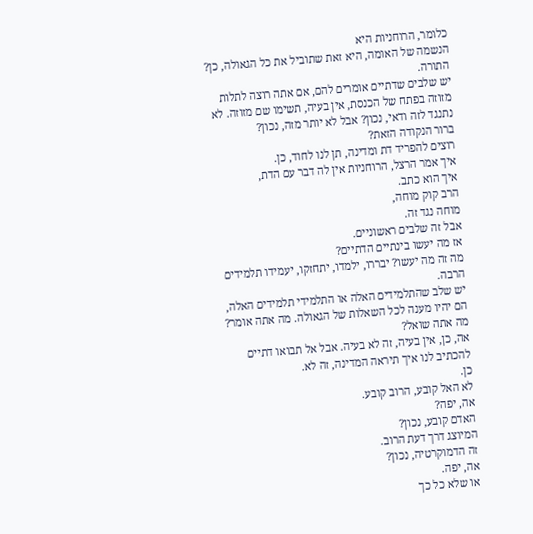כלומר, הרוחניות היא
הנשמה של האומה, היא זאת שתוביל את כל הגאולה, כן? התורה.
יש שלבים שדתיים אומרים להם, אם אתה רוצה לתלות מזוזה בפתח של הכנסת, אין בעיה, תשימו שם מזוזה. לא נתנגד לזה ודאי, נכון? אבל לא יותר מזה, נכון?
ברור הנקודה הזאת?
רוצים להפריד דת ומדינה, תן לנו לחוד, כן.
איך אמר הרצל, הרוחניות אין לה דבר עם הדת,
איך הוא כתב.
הרב קוק מוחה,
מוחה נגד זה.
אבל זה שלבים ראשוניים.
אז מה יעשו בינתיים הדתיים?
מה זה מה יעשו? יבררו, ילמדו, יתחזקו, יעמידו תלמידים הרבה.
יש שלב שהתלמידים האלה או התלמידי תלמידים האלה,
הם יהיו מענה לכל השאלות של הגאולה. מה אתה אומר?
מה אתה שואל?
אה, כן, אין בעיה, זה לא בעיה. אבל אל תבואו דתיים להכתיב לנו איך תיראה המדינה, זה לא.
כן.
לא האל קובע, הרוב קובע.
אה, יפה?
האדם קובע, נכון?
המיוצג דרך דעת הרוב.
זה הדמוקרטיה, נכון?
אה, יפה.
או שלא כל כך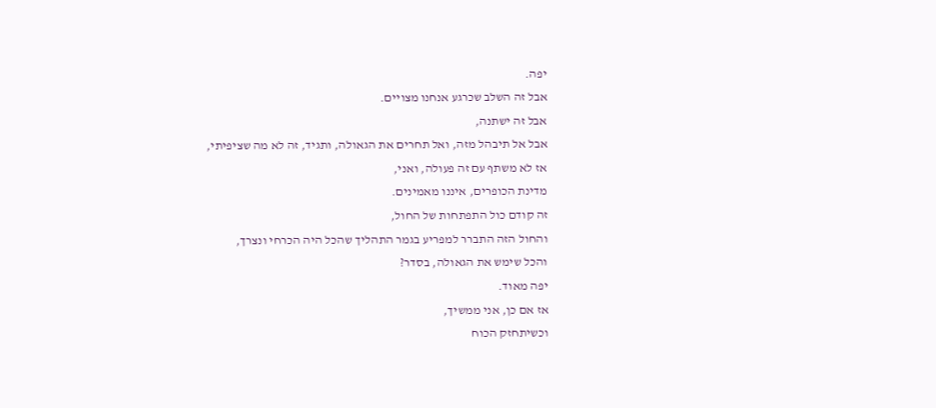יפה.
אבל זה השלב שכרגע אנחנו מצויים.
אבל זה ישתנה,
אבל אל תיבהל מזה, ואל תחרים את הגאולה, ותגיד, זה לא מה שציפיתי,
אז לא משתף עם זה פעולה, ואני,
מדינת הכופרים, איננו מאמינים.
זה קודם כול התפתחות של החול,
והחול הזה התברר למפריע בגמר התהליך שהכל היה הכרחי ונצרך,
והכל שימש את הגאולה, בסדר?
יפה מאוד.
אז אם כן, אני ממשיך,
וכשיתחזק הכוח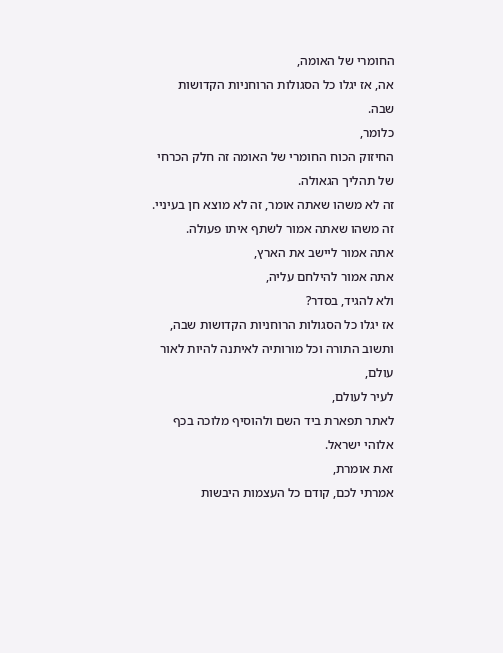החומרי של האומה,
אה, אז יגלו כל הסגולות הרוחניות הקדושות שבה.
כלומר,
החיזוק הכוח החומרי של האומה זה חלק הכרחי של תהליך הגאולה.
זה לא משהו שאתה אומר, זה לא מוצא חן בעיניי.
זה משהו שאתה אמור לשתף איתו פעולה.
אתה אמור ליישב את הארץ,
אתה אמור להילחם עליה,
ולא להגיד, בסדר?
אז יגלו כל הסגולות הרוחניות הקדושות שבה,
ותשוב התורה וכל מורותיה לאיתנה להיות לאור עולם,
לעיר לעולם,
לאתר תפארת ביד השם ולהוסיף מלוכה בכף אלוהי ישראל.
זאת אומרת,
אמרתי לכם, קודם כל העצמות היבשות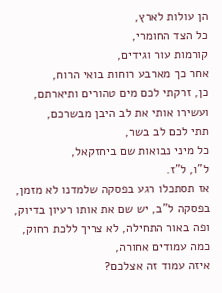הן עולות לארץ,
כל הצד החומרי,
קורמות עור וגידים,
אחר כך מארבע רוחות בואי הרוח,
כן, זרקתי לכם מים טהורים ותיארתם,
ועשירו אותי את לב היבן מבשרכם,
תתי לכם לב בשר,
כל מיני נבואות שם ביחזקאל,
ל"ו, ל"ז.
אז תסתכלו רגע בפסקה שלמדנו לא מזמן,
בפסקה ל"ב, יש שם את אותו רעיון בדיוק,
ופה באור התחילה, לא צריך ללכת רחוק,
כמה עמודים אחורה,
איזה עמוד זה אצלכם?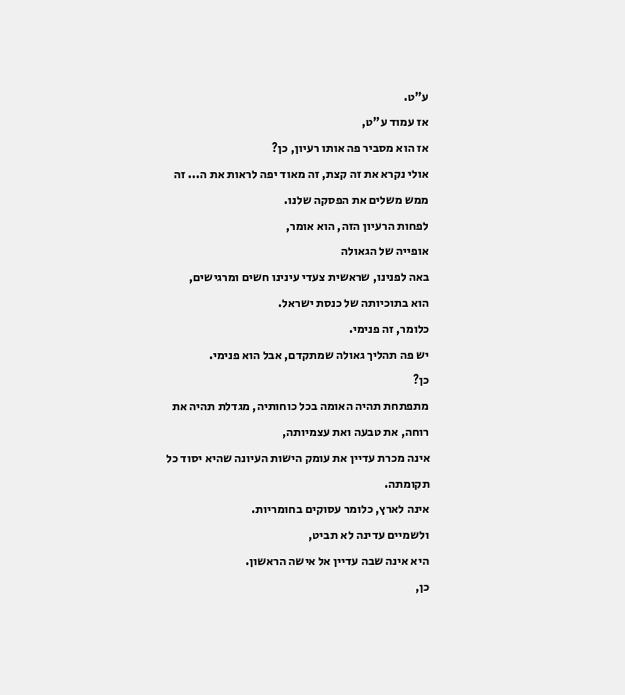ע"ט.
אז עמוד ע"ט,
אז הוא מסביר פה אותו רעיון, כן?
אולי נקרא את זה קצת, זה מאוד יפה לראות את ה... זה ממש משלים את הפסקה שלנו.
לפחות הרעיון הזה, הוא אומר,
אופייה של הגאולה
באה לפנינו, שראשית צעדי עינינו חשים ומרגישים,
הוא בתוכיותה של כנסת ישראל.
כלומר, זה פנימי.
יש פה תהליך גאולה שמתקדם, אבל הוא פנימי.
כן?
מתפתחת תהיה האומה בכל כוחותיה, מגדלת תהיה את רוחה, את טבעה ואת עצמיותה,
אינה מכרת עדיין את עומק הישות העיונה שהיא יסוד כל תקומתה.
אינה לארץ, כלומר עסוקים בחומריות.
ולשמיים עדינה לא תביט,
היא אינה שבה עדיין אל אישה הראשון.
כן,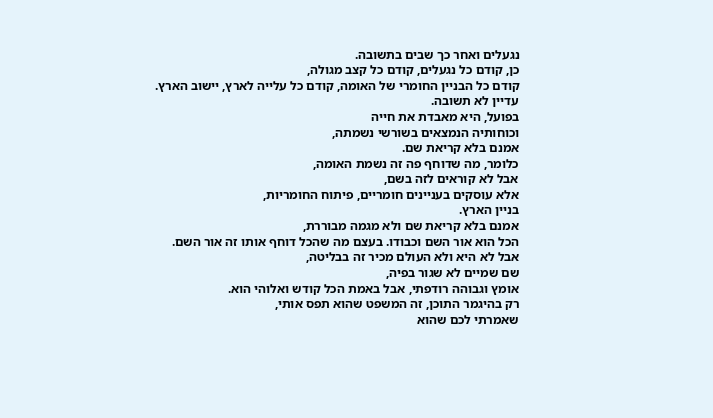נגעלים ואחר כך שבים בתשובה.
כן, קודם כל נגעלים, קודם כל קצב מגולה,
קודם כל הבניין החומרי של האומה, קודם כל עלייה לארץ, יישוב הארץ.
עדיין לא תשובה.
בפועל, היא מאבדת את חייה
וכוחותיה הנמצאים בשורשי נשמתה,
אמנם בלא קריאת שם.
כלומר, מה שדוחף פה זה נשמת האומה,
אבל לא קוראים לזה בשם,
אלא עוסקים בעניינים חומריים, פיתוח החומריות,
בניין הארץ.
אמנם בלא קריאת שם ולא מגמה מבוררת,
הכל הוא אור השם וכבודו. בעצם מה שהכל דוחף אותו זה אור השם.
אבל לא היא ולא העולם מכיר זה בבליטה,
שם שמיים לא שגור בפיה,
אומץ וגבוהה רודפתי, אבל באמת הכל קודש ואלוהי הוא.
רק בהיגמר התוכן, זה המשפט שהוא תפס אותי,
שאמרתי לכם שהוא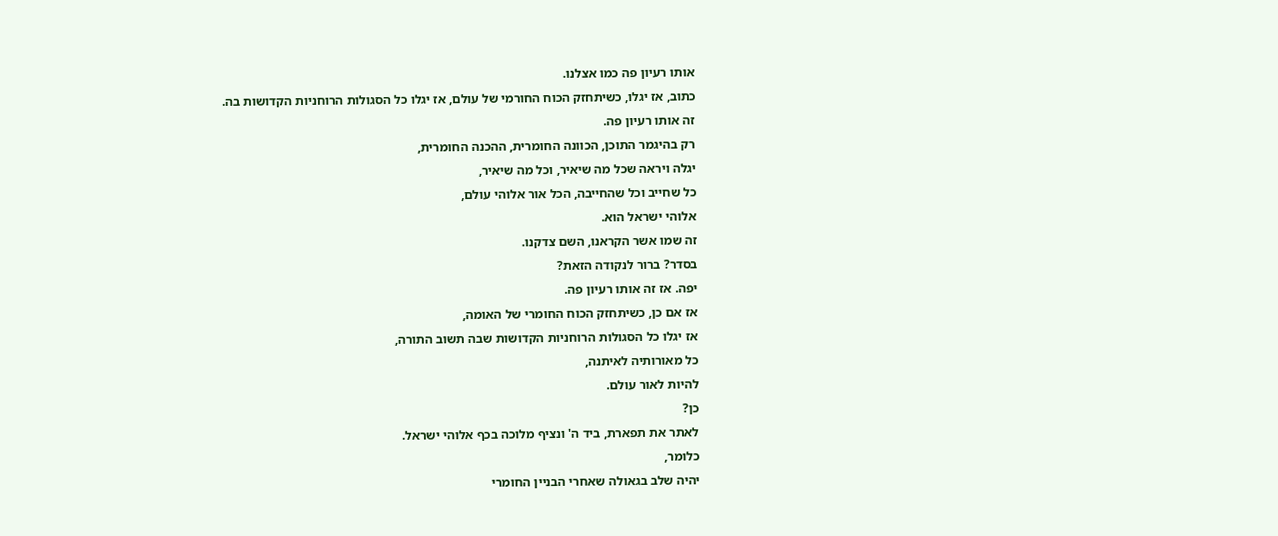אותו רעיון פה כמו אצלנו.
כתוב, אז יגלו, כשיתחזק הכוח החורמי של עולם, אז יגלו כל הסגולות הרוחניות הקדושות בה.
זה אותו רעיון פה.
רק בהיגמר התוכן, הכוונה החומרית, ההכנה החומרית,
יגלה ויראה שכל מה שיאיר, וכל מה שיאיר,
כל שחייב וכל שהחייבה, הכל אור אלוהי עולם,
אלוהי ישראל הוא.
זה שמו אשר הקראנו, השם צדקנו.
בסדר? ברור לנקודה הזאת?
יפה. אז זה אותו רעיון פה.
אז אם כן, כשיתחזק הכוח החומרי של האומה,
אז יגלו כל הסגולות הרוחניות הקדושות שבה תשוב התורה,
כל מאורותיה לאיתנה,
להיות לאור עולם.
כן?
לאתר את תפארת, ביד ה' ונציף מלוכה בכף אלוהי ישראל.
כלומר,
יהיה שלב בגאולה שאחרי הבניין החומרי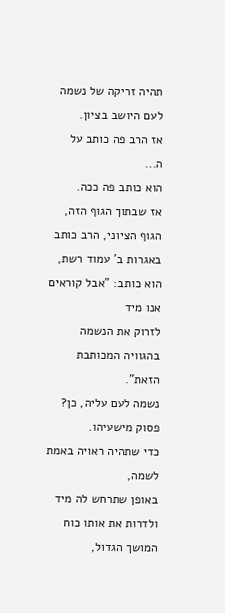תהיה זריקה של נשמה לעם היושב בציון.
אז הרב פה כותב על ה...
הוא כותב פה ככה.
אז שבתוך הגוף הזה, הגוף הציוני, הרב כותב באגרות ב' עמוד רשת, הוא כותב: "אבל קוראים אנו מיד
לזרוק את הנשמה בהגוויה המכותבת הזאת".
נשמה לעם עליה, כן?
פסוק מישעיהו.
כדי שתהיה ראויה באמת לשמה,
באופן שתרחש לה מיד ולדרות את אותו כוח המושך הגדול,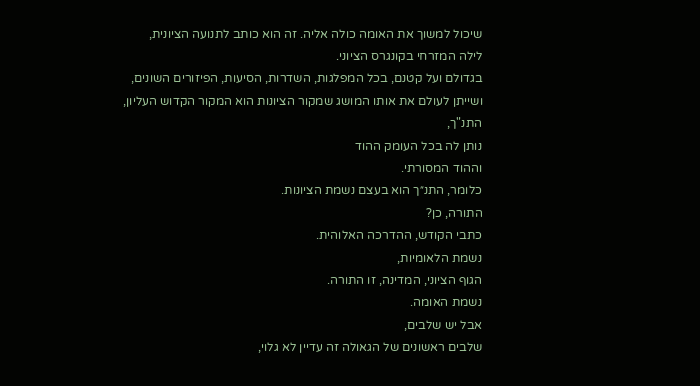שיכול למשוך את האומה כולה אליה. זה הוא כותב לתנועה הציונית,
לילה המזרחי בקונגרס הציוני.
בגדולם ועל קטנם, בכל המפלגות, השדרות, הסיעות, הפיזורים השונים,
ושייתן לעולם את אותו המושג שמקור הציונות הוא המקור הקדוש העליון,
התנ"ך,
נותן לה בכל העומק ההוד
וההוד המסורתי.
כלומר, התנ״ך הוא בעצם נשמת הציונות.
התורה, כן?
כתבי הקודש, ההדרכה האלוהית.
נשמת הלאומיות,
הגוף הציוני, המדינה, זו התורה.
נשמת האומה.
אבל יש שלבים,
שלבים ראשונים של הגאולה זה עדיין לא גלוי,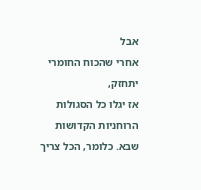אבל
אחרי שהכוח החומרי יתחזק,
אז יגלו כל הסגולות הרוחניות הקדושות שבא. כלומר, הכל צריך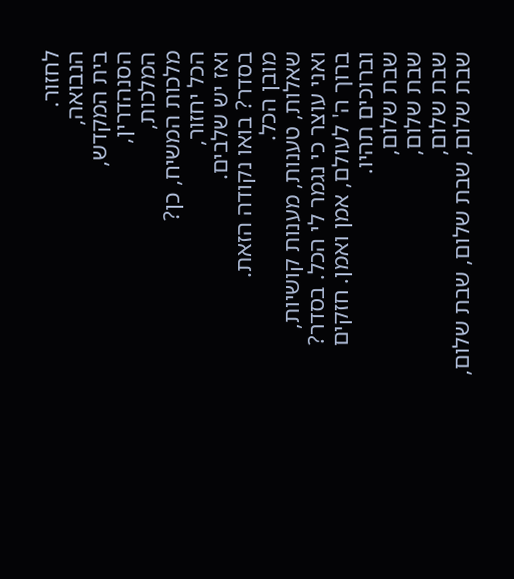לחזור.
הנבואה,
בית המקדש,
הסנהדרין,
המלכות,
מלכות המשיח, כן?
הכל יחזור,
ואז יש שלבים.
בסדר? בואו נקודה הזאת.
מובן הכל.
שאלות, טענות, מענות קושיות,
ואני עוצר כי נגמר לי הכל. בסדר?
ברוך ה' לעולם, אמן ואמן. חזקים וברוכים תהיו.
שבת שלום,
שבת שלום,
שבת שלום,
שבת שלום, שבת שלום, שבת שלום,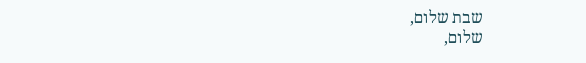שבת שלום,
שלום,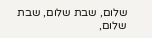שלום, שבת שלום, שבת שלום,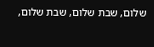שלום, שבת שלום, שבת שלום,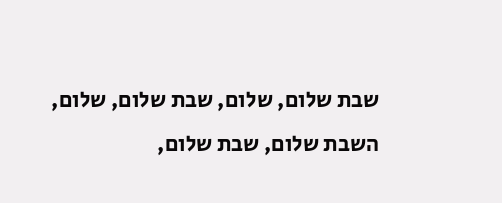שבת שלום, שלום, שבת שלום, שלום, השבת שלום, שבת שלום,